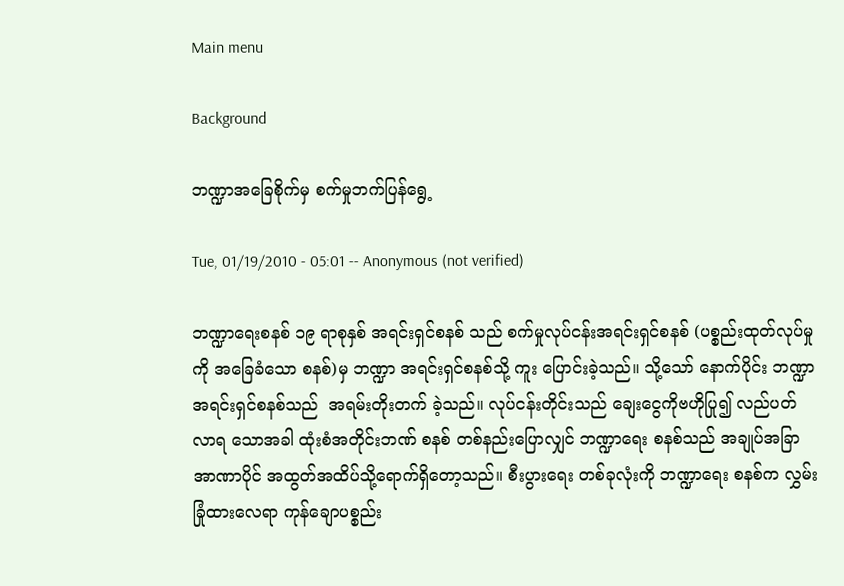Main menu

Background

ဘဏ္ဍာအခြေစိုက်မှ စက်မှုဘက်ပြန်ရွေ့

Tue, 01/19/2010 - 05:01 -- Anonymous (not verified)

ဘဏ္ဍာရေးစနစ် ၁၉ ရာစုနှစ် အရင်းရှင်စနစ် သည် စက်မှုလုပ်ငန်းအရင်းရှင်စနစ် (ပစ္စည်းထုတ်လုပ်မှုကို အခြေခံသော စနစ်)မှ ဘဏ္ဍာ အရင်းရှင်စနစ်သို့ ကူး ပြောင်းခဲ့သည်။ သို့သော် နောက်ပိုင်း ဘဏ္ဍာ အရင်းရှင်စနစ်သည်  အရမ်းတိုးတက် ခဲ့သည်။ လုပ်ငန်းတိုင်းသည် ချေးငွေကိုဗဟိုပြု၍ လည်ပတ်လာရ သောအခါ ထုံးစံအတိုင်းဘဏ် စနစ် တစ်နည်းပြောလျှင် ဘဏ္ဍာရေး စနစ်သည် အချုပ်အခြာ အာဏာပိုင် အထွတ်အထိပ်သို့ရောက်ရှိတော့သည်။ စီးပွားရေး တစ်ခုလုံးကို ဘဏ္ဍာရေး စနစ်က လွှမ်းခြုံထားလေရာ ကုန်ချောပစ္စည်း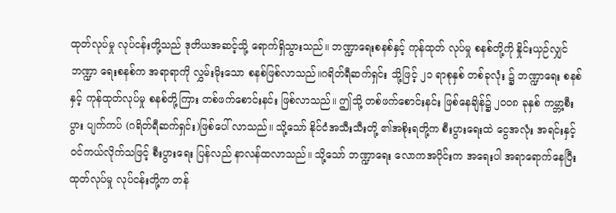ထုတ်လုပ်မှု လုပ်ငန်းတို့သည် ဒုတိယအဆင့်သို့ ရောက်ရှိသွားသည်။ ဘဏ္ဍာရေးစနစ်နှင့် ကုန်ထုတ် လုပ်မှု စနစ်တို့ကို နှိုင်းယှဉ်လျှင် ဘဏ္ဍာ ရေးစနစ်က အရာရာကို လွှမ်းမိုးသော စနစ်ဖြစ်လာသည်။ဂရိတ်ရီဆက်ရှင်း သို့ဖြင့် ၂၁ ရာစုနှစ် တစ်ခုလုံး ၌ ဘဏ္ဍာရေး စနစ်နှင့် ကုန်ထုတ်လုပ်မှု စနစ်တို့ကြား တစ်ဖက်စောင်းနင်း ဖြစ်လာသည်။ ဤသို့ တစ်ဖက်စောင်းနင်း ဖြစ်နေချိန်၌ ၂၀၀၈ ခုနှစ် ကမ္ဘာ့စီးပွား ပျက်ကပ် (ဂရိတ်ရီဆက်ရှင်း)ဖြစ်ပေါ် လာသည်။ သို့သော် နိုင်ငံအသီးသီးတို့ ၏အစိုးရတို့က စီးပွားရေးထဲ ငွေအလုံး အရင်းနှင့်ဝင်ကယ်လိုက်သဖြင့် စီးပွားရေး ပြန်လည် နာလန်ထလာသည်။ သို့သော် ဘဏ္ဍာရေး လောကအပိုင်းက အရေးပါ အရာရောက်နေပြီး ထုတ်လုပ်မှု လုပ်ငန်းတို့က တန်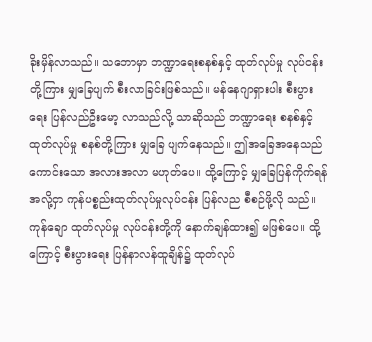ခိုးမှိန်လာသည်။ သဘောမှာ ဘဏ္ဍာရေးစနစ်နှင့် ထုတ်လုပ်မှု လုပ်ငန်းတို့ကြား မျှခြေပျက် စီးလာခြင်းဖြစ်သည်။ မန်နေဂျာရှားပါး စီးပွားရေး ပြန်လည်ဦးမော့ လာသည်လို့ သာဆိုသည် ဘဏ္ဍာရေး စနစ်နှင့်ထုတ်လုပ်မှု စနစ်တို့ကြား မျှခြေ ပျက်နေသည်။ ဤအခြေအနေသည်  ကောင်းသော အလားအလာ မဟုတ်ပေ။ ထို့ကြောင့် မျှခြေပြန်ကိုက်ရန် အလို့ငှာ ကုန်ပစ္စည်းထုတ်လုပ်မှုလုပ်ငန်း ပြန်လည စီစဉ်ဖို့လို သည်။ ကုန်ချော ထုတ်လုပ်မှု လုပ်ငန်းတို့ကို နောက်ချန်ထား၍ မဖြစ်ပေ။ ထို့ကြောင့် စီးပွားရေး ပြန်နာလန်ထူချိန်၌ ထုတ်လုပ်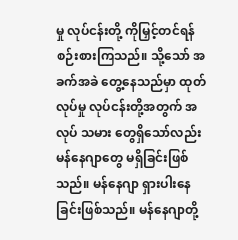မှု လုပ်ငန်းတို့ ကိုမြှင့်တင်ရန် စဉ်းစားကြသည်။ သို့သော် အခက်အခဲ တွေ့နေသည်မှာ ထုတ်လုပ်မှု လုပ်ငန်းတို့အတွက် အလုပ် သမား တွေရှိသော်လည်း မန်နေဂျာတွေ မရှိခြင်းဖြစ်သည်။ မန်နေဂျာ ရှားပါးနေ ခြင်းဖြစ်သည်။ မန်နေဂျာတို့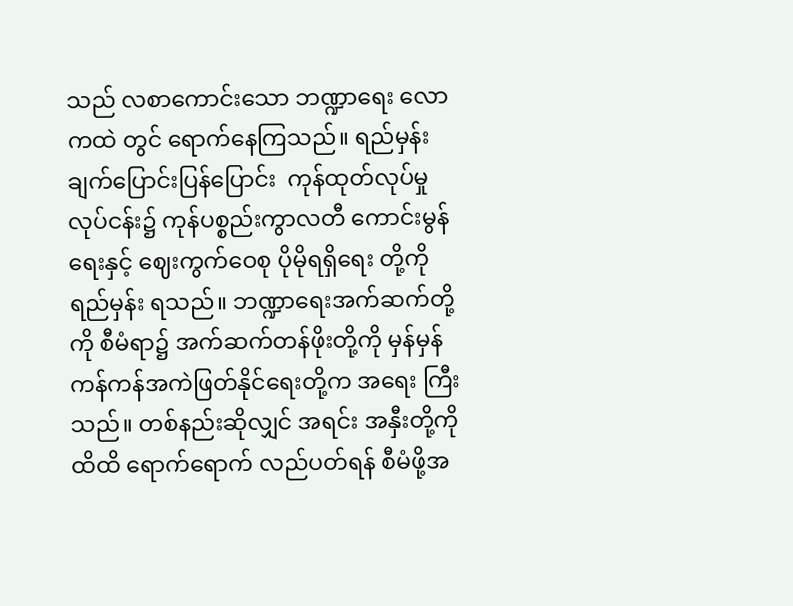သည် လစာကောင်းသော ဘဏ္ဍာရေး လောကထဲ တွင် ရောက်နေကြသည်။ ရည်မှန်းချက်ပြောင်းပြန်ပြောင်း  ကုန်ထုတ်လုပ်မှု လုပ်ငန်း၌ ကုန်ပစ္စည်းကွာလတီ ကောင်းမွန်ရေးနှင့် ဈေးကွက်ဝေစု ပိုမိုရရှိရေး တို့ကို ရည်မှန်း ရသည်။ ဘဏ္ဍာရေးအက်ဆက်တို့ကို စီမံရာ၌ အက်ဆက်တန်ဖိုးတို့ကို မှန်မှန် ကန်ကန်အကဲဖြတ်နိုင်ရေးတို့က အရေး ကြီးသည်။ တစ်နည်းဆိုလျှင် အရင်း အနှီးတို့ကို ထိထိ ရောက်ရောက် လည်ပတ်ရန် စီမံဖို့အ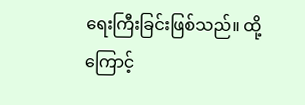ရေးကြီးခြင်းဖြစ်သည်။ ထို့ကြောင့်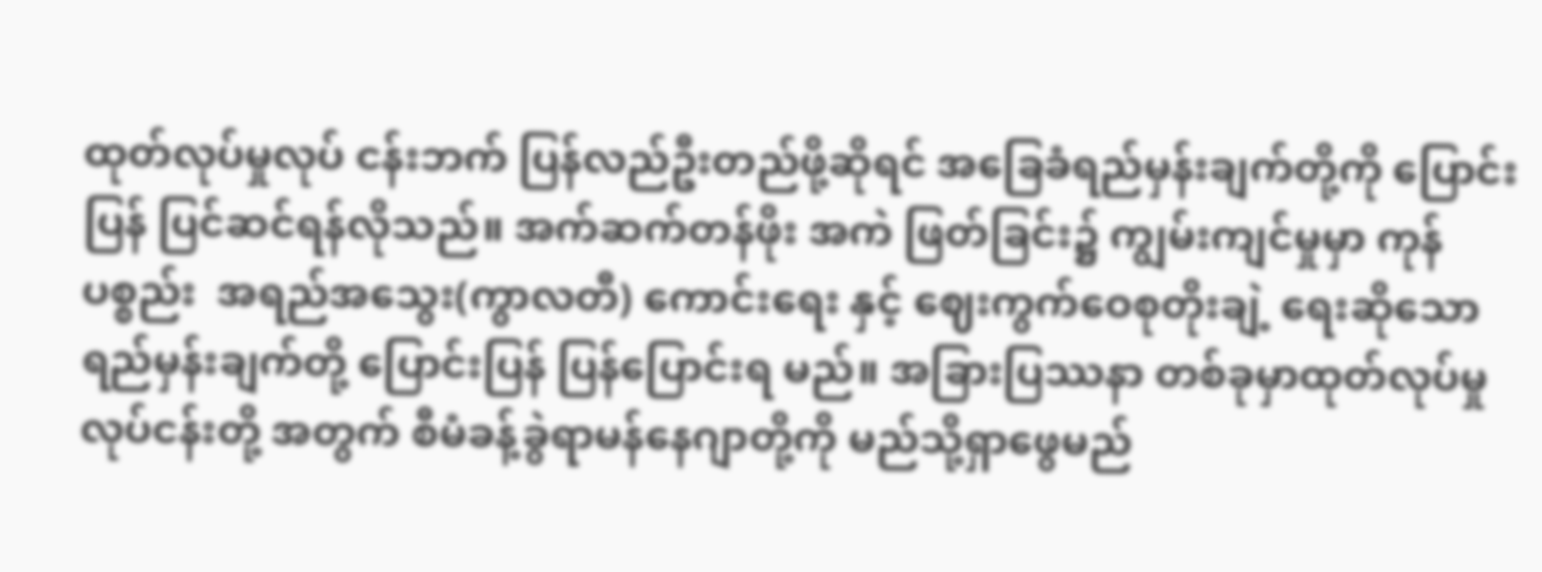ထုတ်လုပ်မှုလုပ် ငန်းဘက် ပြန်လည်ဦးတည်ဖို့ဆိုရင် အခြေခံရည်မှန်းချက်တို့ကို ပြောင်းပြန် ပြင်ဆင်ရန်လိုသည်။ အက်ဆက်တန်ဖိုး အကဲ ဖြတ်ခြင်း၌ ကျွမ်းကျင်မှုမှာ ကုန်ပစ္စည်း  အရည်အသွေး(ကွာလတီ) ကောင်းရေး နှင့် ဈေးကွက်ဝေစုတိုးချဲ့ ရေးဆိုသော ရည်မှန်းချက်တို့ ပြောင်းပြန် ပြန်ပြောင်းရ မည်။ အခြားပြဿနာ တစ်ခုမှာထုတ်လုပ်မှုလုပ်ငန်းတို့ အတွက် စီမံခန့်ခွဲရာမန်နေဂျာတို့ကို မည်သို့ရှာဖွေမည်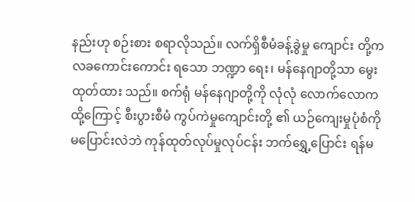နည်းဟု စဉ်းစား စရာလိုသည်။ လက်ရှိစီမံခန့်ခွဲမှု ကျောင်း တို့က လခကောင်းကောင်း ရသော ဘဏ္ဍာ ရေး၊ မန်နေဂျာတို့သာ မွေးထုတ်ထား သည်။ စက်ရုံ မန်နေဂျာတို့ကို လုံလုံ လောက်လောက ထို့ကြောင့် စီးပွားစီမံ ကွပ်ကဲမှုကျောင်းတို့ ၏ ယဉ်ကျေးမှုပုံစံကို မပြောင်းလဲဘဲ ကုန်ထုတ်လုပ်မှုလုပ်ငန်း ဘက်ရွှေ့ပြောင်း ရန်မ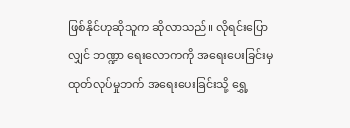ဖြစ်နိုင်ဟုဆိုသူက ဆိုလာသည်။ လိုရင်းပြောလျှင် ဘဏ္ဍာ ရေးလောကကို အရေးပေးခြင်းမှ ထုတ်လုပ်မှုဘက် အရေးပေးခြင်းသို့ ရွှေ့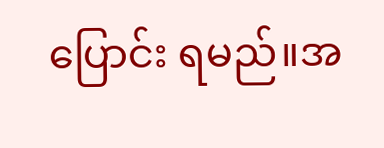ပြောင်း ရမည်။အ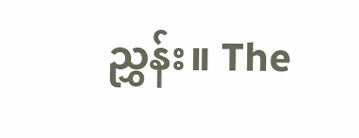ညွှန်း။ The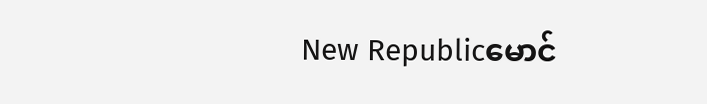New Republicမောင်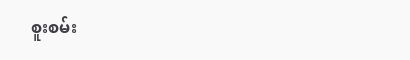စူးစမ်း